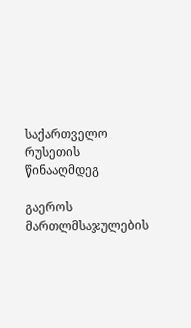საქართველო რუსეთის წინააღმდეგ

გაეროს მართლმსაჯულების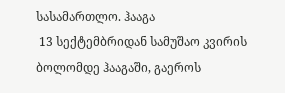სასამართლო. ჰააგა
 13 სექტემბრიდან სამუშაო კვირის ბოლომდე ჰააგაში, გაეროს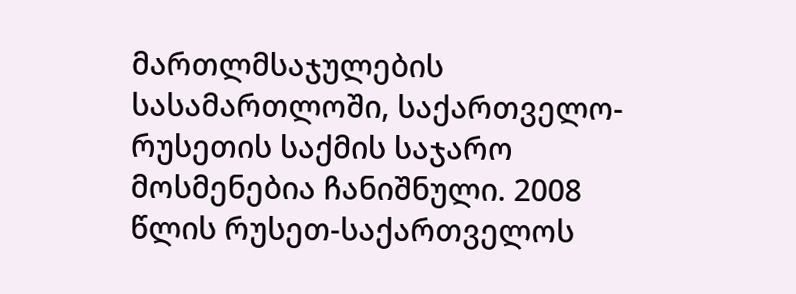მართლმსაჯულების სასამართლოში, საქართველო-რუსეთის საქმის საჯარო მოსმენებია ჩანიშნული. 2008 წლის რუსეთ-საქართველოს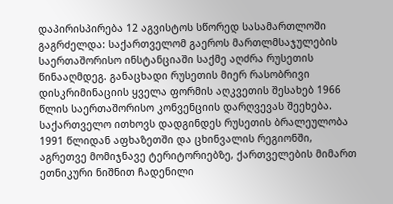დაპირისპირება 12 აგვისტოს სწორედ სასამართლოში გაგრძელდა: საქართველომ გაეროს მართლმსაჯულების საერთაშორისო ინსტანციაში საქმე აღძრა რუსეთის წინააღმდეგ. განაცხადი რუსეთის მიერ რასობრივი დისკრიმინაციის ყველა ფორმის აღკვეთის შესახებ 1966 წლის საერთაშორისო კონვენციის დარღვევას შეეხება. საქართველო ითხოვს დადგინდეს რუსეთის ბრალეულობა 1991 წლიდან აფხაზეთში და ცხინვალის რეგიონში, აგრეთვე მომიჯნავე ტერიტორიებზე, ქართველების მიმართ ეთნიკური ნიშნით ჩადენილი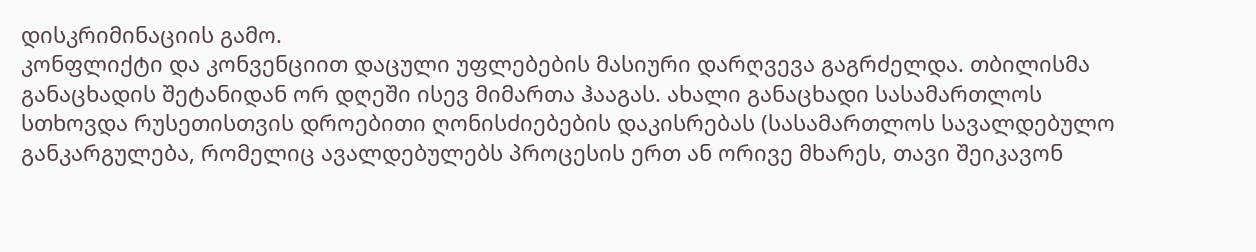დისკრიმინაციის გამო.
კონფლიქტი და კონვენციით დაცული უფლებების მასიური დარღვევა გაგრძელდა. თბილისმა განაცხადის შეტანიდან ორ დღეში ისევ მიმართა ჰააგას. ახალი განაცხადი სასამართლოს სთხოვდა რუსეთისთვის დროებითი ღონისძიებების დაკისრებას (სასამართლოს სავალდებულო განკარგულება, რომელიც ავალდებულებს პროცესის ერთ ან ორივე მხარეს, თავი შეიკავონ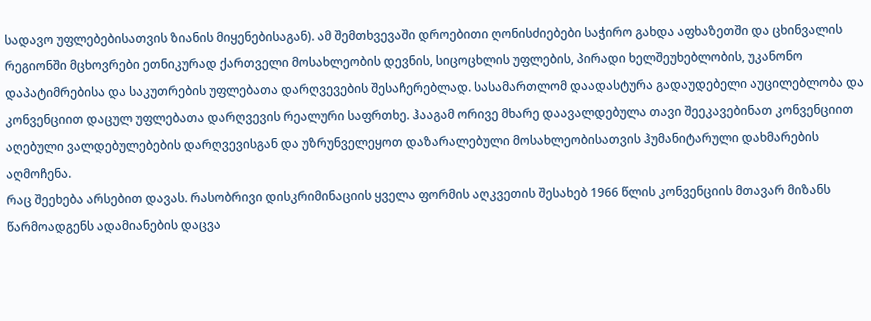სადავო უფლებებისათვის ზიანის მიყენებისაგან). ამ შემთხვევაში დროებითი ღონისძიებები საჭირო გახდა აფხაზეთში და ცხინვალის რეგიონში მცხოვრები ეთნიკურად ქართველი მოსახლეობის დევნის, სიცოცხლის უფლების, პირადი ხელშეუხებლობის, უკანონო დაპატიმრებისა და საკუთრების უფლებათა დარღვევების შესაჩერებლად. სასამართლომ დაადასტურა გადაუდებელი აუცილებლობა და კონვენციით დაცულ უფლებათა დარღვევის რეალური საფრთხე. ჰააგამ ორივე მხარე დაავალდებულა თავი შეეკავებინათ კონვენციით აღებული ვალდებულებების დარღვევისგან და უზრუნველეყოთ დაზარალებული მოსახლეობისათვის ჰუმანიტარული დახმარების აღმოჩენა.
რაც შეეხება არსებით დავას. რასობრივი დისკრიმინაციის ყველა ფორმის აღკვეთის შესახებ 1966 წლის კონვენციის მთავარ მიზანს წარმოადგენს ადამიანების დაცვა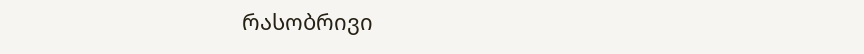რასობრივი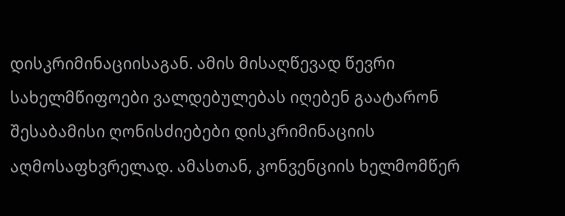დისკრიმინაციისაგან. ამის მისაღწევად წევრი სახელმწიფოები ვალდებულებას იღებენ გაატარონ შესაბამისი ღონისძიებები დისკრიმინაციის აღმოსაფხვრელად. ამასთან, კონვენციის ხელმომწერ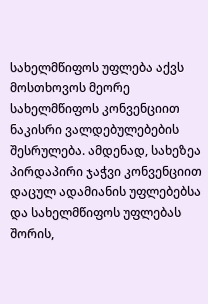სახელმწიფოს უფლება აქვს მოსთხოვოს მეორე სახელმწიფოს კონვენციით ნაკისრი ვალდებულებების შესრულება. ამდენად, სახეზეა პირდაპირი ჯაჭვი კონვენციით დაცულ ადამიანის უფლებებსა და სახელმწიფოს უფლებას შორის,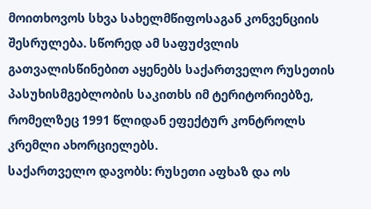მოითხოვოს სხვა სახელმწიფოსაგან კონვენციის შესრულება. სწორედ ამ საფუძვლის გათვალისწინებით აყენებს საქართველო რუსეთის პასუხისმგებლობის საკითხს იმ ტერიტორიებზე, რომელზეც 1991 წლიდან ეფექტურ კონტროლს კრემლი ახორციელებს.
საქართველო დავობს: რუსეთი აფხაზ და ოს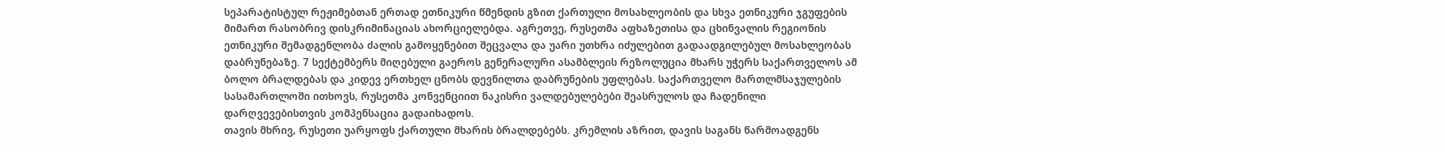სეპარატისტულ რეჟიმებთან ერთად ეთნიკური წმენდის გზით ქართული მოსახლეობის და სხვა ეთნიკური ჯგუფების მიმართ რასობრივ დისკრიმინაციას ახორციელებდა. აგრეთვე, რუსეთმა აფხაზეთისა და ცხინვალის რეგიონის ეთნიკური შემადგენლობა ძალის გამოყენებით შეცვალა და უარი უთხრა იძულებით გადაადგილებულ მოსახლეობას დაბრუნებაზე. 7 სექტემბერს მიღებული გაეროს გენერალური ასამბლეის რეზოლუცია მხარს უჭერს საქართველოს ამ ბოლო ბრალდებას და კიდევ ერთხელ ცნობს დევნილთა დაბრუნების უფლებას. საქართველო მართლმსაჯულების სასამართლოში ითხოვს, რუსეთმა კონვენციით ნაკისრი ვალდებულებები შეასრულოს და ჩადენილი დარღვევებისთვის კომპენსაცია გადაიხადოს.
თავის მხრივ, რუსეთი უარყოფს ქართული მხარის ბრალდებებს. კრემლის აზრით, დავის საგანს წარმოადგენს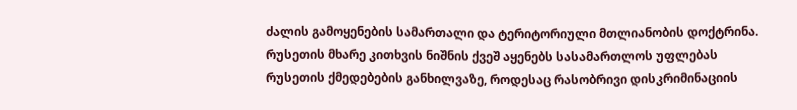ძალის გამოყენების სამართალი და ტერიტორიული მთლიანობის დოქტრინა. რუსეთის მხარე კითხვის ნიშნის ქვეშ აყენებს სასამართლოს უფლებას რუსეთის ქმედებების განხილვაზე, როდესაც რასობრივი დისკრიმინაციის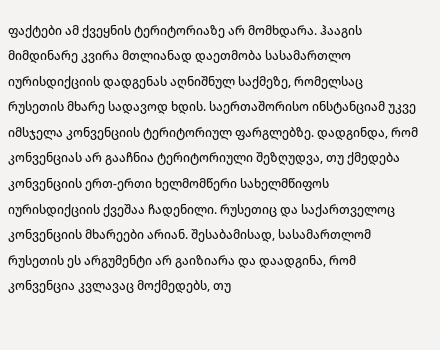ფაქტები ამ ქვეყნის ტერიტორიაზე არ მომხდარა. ჰააგის მიმდინარე კვირა მთლიანად დაეთმობა სასამართლო იურისდიქციის დადგენას აღნიშნულ საქმეზე, რომელსაც რუსეთის მხარე სადავოდ ხდის. საერთაშორისო ინსტანციამ უკვე იმსჯელა კონვენციის ტერიტორიულ ფარგლებზე. დადგინდა, რომ კონვენციას არ გააჩნია ტერიტორიული შეზღუდვა, თუ ქმედება კონვენციის ერთ-ერთი ხელმომწერი სახელმწიფოს იურისდიქციის ქვეშაა ჩადენილი. რუსეთიც და საქართველოც კონვენციის მხარეები არიან. შესაბამისად, სასამართლომ რუსეთის ეს არგუმენტი არ გაიზიარა და დაადგინა, რომ კონვენცია კვლავაც მოქმედებს, თუ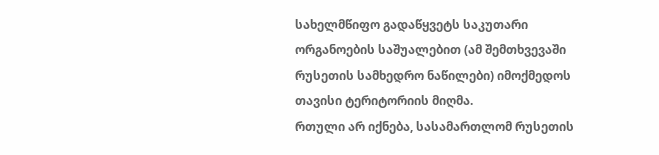სახელმწიფო გადაწყვეტს საკუთარი ორგანოების საშუალებით (ამ შემთხვევაში რუსეთის სამხედრო ნაწილები) იმოქმედოს თავისი ტერიტორიის მიღმა.
რთული არ იქნება, სასამართლომ რუსეთის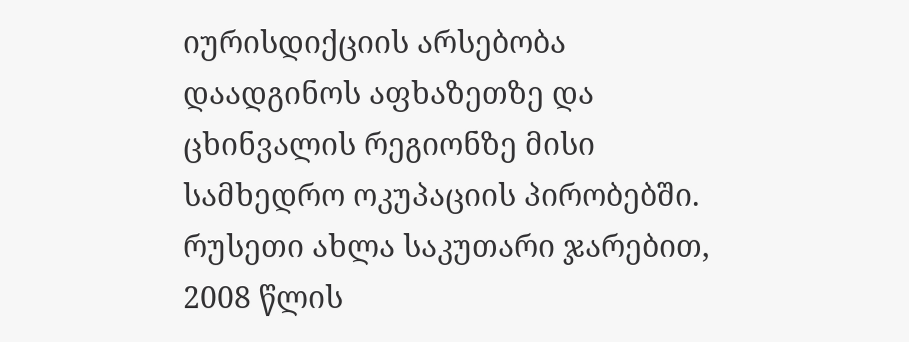იურისდიქციის არსებობა დაადგინოს აფხაზეთზე და ცხინვალის რეგიონზე მისი სამხედრო ოკუპაციის პირობებში. რუსეთი ახლა საკუთარი ჯარებით, 2008 წლის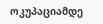ოკუპაციამდე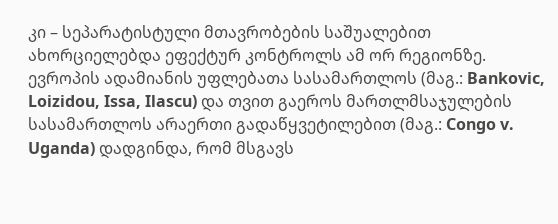კი – სეპარატისტული მთავრობების საშუალებით ახორციელებდა ეფექტურ კონტროლს ამ ორ რეგიონზე. ევროპის ადამიანის უფლებათა სასამართლოს (მაგ.: Bankovic, Loizidou, Issa, Ilascu) და თვით გაეროს მართლმსაჯულების სასამართლოს არაერთი გადაწყვეტილებით (მაგ.: Congo v. Uganda) დადგინდა, რომ მსგავს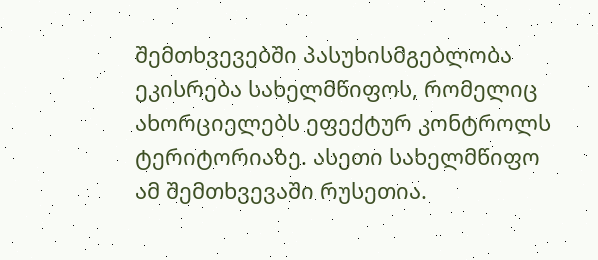შემთხვევებში პასუხისმგებლობა ეკისრება სახელმწიფოს, რომელიც ახორციელებს ეფექტურ კონტროლს ტერიტორიაზე. ასეთი სახელმწიფო ამ შემთხვევაში რუსეთია.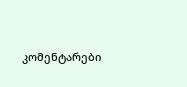კომენტარები